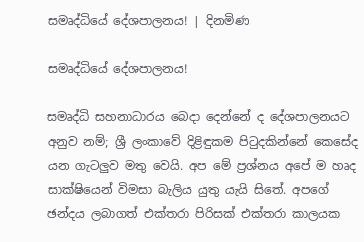සමෘද්ධියේ දේශපාලනය! | දිනමිණ

සමෘද්ධියේ දේශපාලනය!

සමෘද්ධි සහනාධාරය බෙදා දෙන්නේ ද දේශපාලනයට අනුව නම්; ශ්‍රී ලංකාවේ දිළිඳුකම පිටුදකින්නේ කෙසේද යන ගැටලුව මතු වෙයි. අප මේ ප්‍රශ්නය අපේ ම හෘද සාක්ෂියෙන් විමසා බැලිය යුතු යැයි සිතේ. අපගේ ඡන්දය ලබාගත් එක්තරා පිරිසක් එක්තරා කාලයක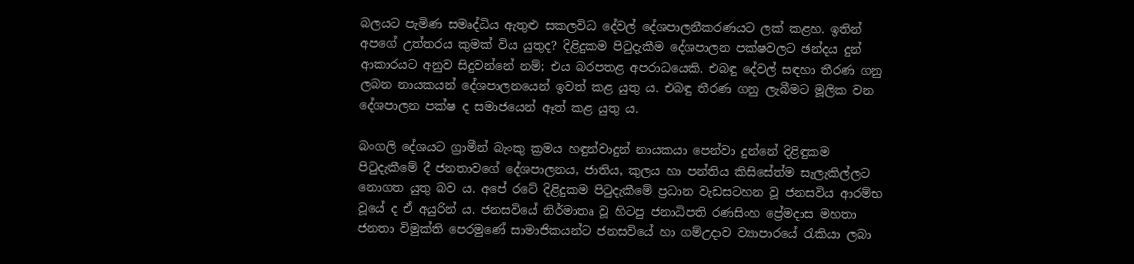බලයට පැමිණ සමෘද්ධිය ඇතුළු සකලවිධ දේවල් දේශපාලනීකරණයට ලක් කළහ. ඉතින් අපගේ උත්තරය කුමක් විය යුතුද? දිළිදුකම පිටුදැකීම දේශපාලන පක්ෂවලට ඡන්දය දුන් ආකාරයට අනුව සිදුවන්නේ නම්; එය බරපතළ අපරාධයෙකි. එබඳු දේවල් සඳහා තීරණ ගනු ලබන නායකයන් දේශපාලනයෙන් ඉවත් කළ යුතු ය. එබඳු තීරණ ගනු ලැබීමට මූලික වන දේශපාලන පක්ෂ ද සමාජයෙන් ඈත් කළ යුතු ය.

බංගලි දේශයට ග්‍රාමීන් බැංකු ක්‍රමය හඳුන්වාදුන් නායකයා පෙන්වා දුන්නේ දිළිඳුකම පිටුදැකීමේ දී ජනතාවගේ දේශපාලනය, ජාතිය, කුලය හා පන්තිය කිසිසේත්ම සැලැකිල්ලට නොගත යුතු බව ය. අපේ රටේ දිළිදුකම පිටුදැකීමේ ප්‍රධාන වැඩසටහන වූ ජනසවිය ආරම්භ වූයේ ද ඒ අයුරින් ය. ජනසවියේ නිර්මාතෘ වූ හිටපු ජනාධිපති රණසිංහ ප්‍රේමදාස මහතා ජනතා විමුක්ති පෙරමුණේ සාමාජිකයන්ට ජනසවියේ හා ගම්උදාව ව්‍යාපාරයේ රැකියා ලබා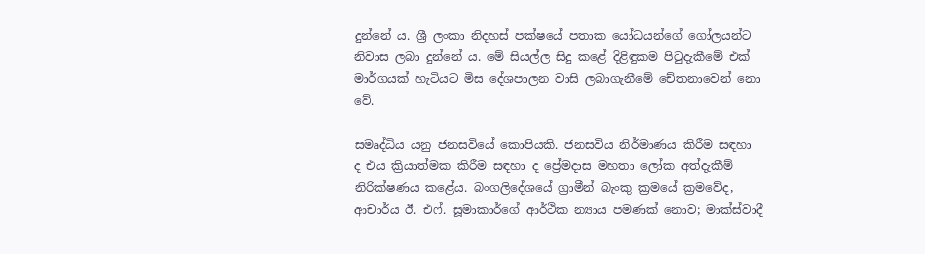දුන්නේ ය. ශ්‍රී ලංකා නිදහස් පක්ෂයේ පතාක යෝධයන්ගේ ගෝලයන්ට නිවාස ලබා දුන්නේ ය. මේ සියල්ල සිදු කළේ දිළිඳුකම පිටුදැකීමේ එක් මාර්ගයක් හැටියට මිස දේශපාලන වාසි ලබාගැනීමේ චේතනාවෙන් නො වේ.

සමෘද්ධිය යනු ජනසවියේ කොපියකි. ජනසවිය නිර්මාණය කිරීම සඳහා ද එය ක්‍රියාත්මක කිරීම සඳහා ද ප්‍රේමදාස මහතා ලෝක අත්දැකීම් නිරික්ෂණය කළේය. බංගලිදේශයේ ග්‍රාමීන් බැංකු ක්‍රමයේ ක්‍රමවේද, ආචාර්ය ඊ. එෆ්. සූමාකාර්ගේ ආර්ථික න්‍යාය පමණක් නොව; මාක්ස්වාදී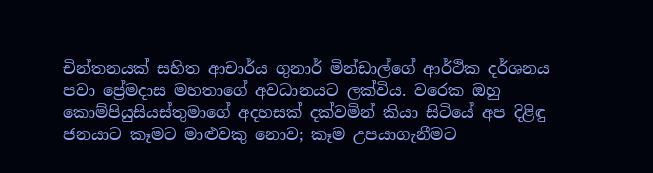චින්තනයක් සහිත ආචාර්ය ගුනාර් මින්ඩාල්ගේ ආර්ථික දර්ශනය පවා ප්‍රේමදාස මහතාගේ අවධානයට ලක්විය. වරෙක ඔහු කොම්පියුසියස්තුමාගේ අදහසක් දක්වමින් කියා සිටියේ අප දිළිඳු ජනයාට කෑමට මාළුවකු නොව; කෑම උපයාගැනීමට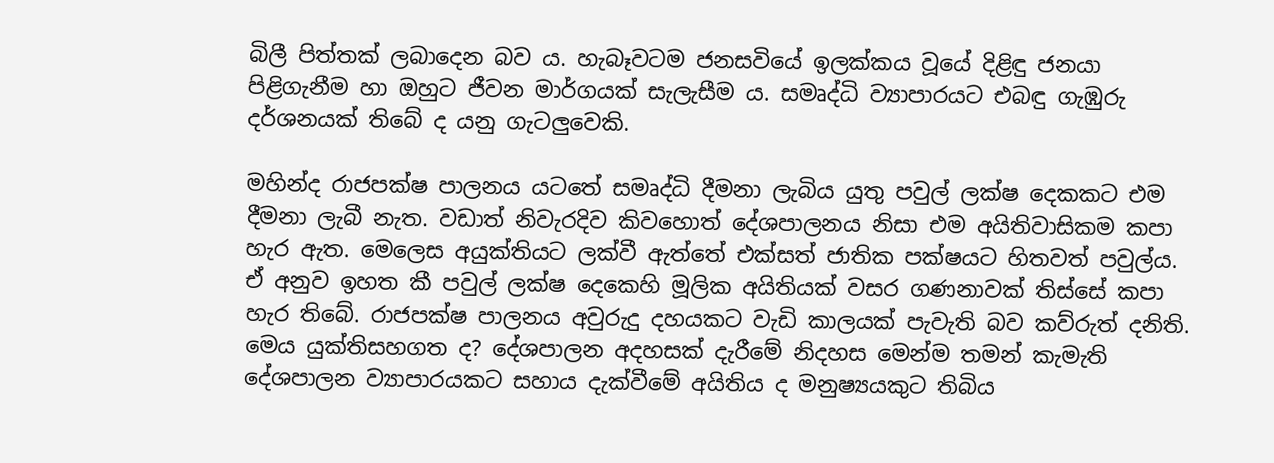බිලී පිත්තක් ලබාදෙන බව ය. හැබෑවටම ජනසවියේ ඉලක්කය වූයේ දිළිඳු ජනයා පිළිගැනීම හා ඔහුට ජීවන මාර්ගයක් සැලැසීම ය. සමෘද්ධි ව්‍යාපාරයට එබඳු ගැඹුරු දර්ශනයක් තිබේ ද යනු ගැටලුවෙකි.

මහින්ද රාජපක්ෂ පාලනය යටතේ සමෘද්ධි දීමනා ලැබිය යුතු පවුල් ලක්ෂ දෙකකට එම දීමනා ලැබී නැත. වඩාත් නිවැරදිව කිවහොත් දේශපාලනය නිසා එම අයිතිවාසිකම කපා හැර ඇත. මෙලෙස අයුක්තියට ලක්වී ඇත්තේ එක්සත් ජාතික පක්ෂයට හිතවත් පවුල්ය. ඒ අනුව ඉහත කී පවුල් ලක්ෂ දෙකෙහි මූලික අයිතියක් වසර ගණනාවක් තිස්සේ කපා හැර තිබේ. රාජපක්ෂ පාලනය අවුරුදු දහයකට වැඩි කාලයක් පැවැති බව කව්රුත් දනිති. මෙය යුක්තිසහගත ද? දේශපාලන අදහසක් දැරීමේ නිදහස මෙන්ම තමන් කැමැති දේශපාලන ව්‍යාපාරයකට සහාය දැක්වීමේ අයිතිය ද මනුෂ්‍යයකුට තිබිය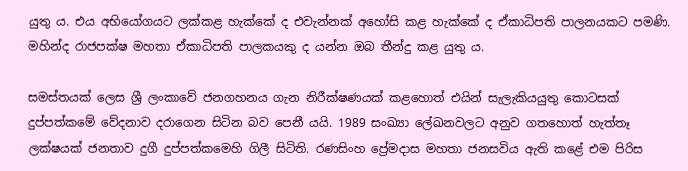යුතු ය. එය අභියෝගයට ලක්කළ හැක්කේ ද එවැන්නක් අහෝසි කළ හැක්කේ ද ඒකාධිපති පාලනයකට පමණි. මහින්ද රාජපක්ෂ මහතා ඒකාධිපති පාලකයකු ද යන්න ඔබ තීන්දු කළ යුතු ය.

සමස්තයක් ලෙස ශ්‍රී ලංකාවේ ජනගහනය ගැන නිරීක්ෂණයක් කළහොත් එයින් සැලැකියයුතු කොටසක් දුප්පත්කමේ වේදනාව දරාගෙන සිටින බව පෙනී යයි. 1989 සංඛ්‍යා ලේඛනවලට අනුව ගතහොත් හැත්තෑ ලක්ෂයක් ජනතාව දුගී දුප්පත්කමෙහි ගිලී සිටිති. රණසිංහ ප්‍රේමදාස මහතා ජනසවිය ඇති කළේ එම පිරිස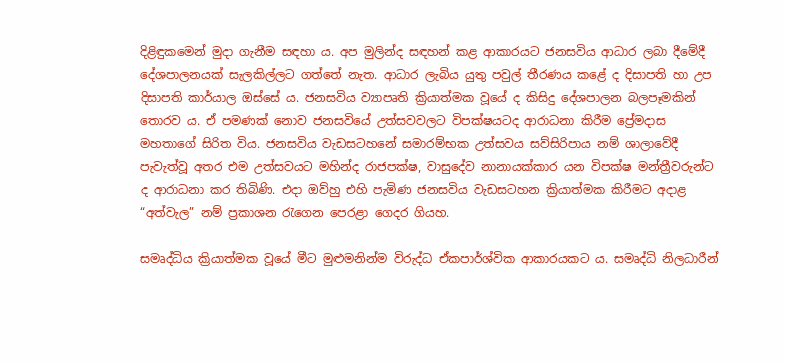දිළිඳුකමෙන් මුදා ගැනීම සඳහා ය. අප මුලින්ද සඳහන් කළ ආකාරයට ජනසවිය ආධාර ලබා දීමේදී දේශපාලනයක් සැලකිල්ලට ගත්තේ නැත. ආධාර ලැබිය යුතු පවුල් තීරණය කළේ ද දිසාපති හා උප දිසාපති කාර්යාල ඔස්සේ ය. ජනසවිය ව්‍යාපෘති ක්‍රියාත්මක වූයේ ද කිසිදු දේශපාලන බලපෑමකින් තොරව ය. ඒ පමණක් නොව ජනසවියේ උත්සවවලට විපක්ෂයටද ආරාධනා කිරීම ප්‍රේමදාස මහතාගේ සිරිත විය. ජනසවිය වැඩසටහනේ සමාරම්භක උත්සවය සව්සිරිපාය නම් ශාලාවේදී පැවැත්වූ අතර එම උත්සවයට මහින්ද රාජපක්ෂ, වාසුදේව නානායක්කාර යන විපක්ෂ මන්ත්‍රීවරුන්ට ද ආරාධනා කර තිබිණි. එදා ඔව්හු එහි පැමිණ ජනසවිය වැඩසටහන ක්‍රියාත්මක කිරීමට අදාළ “අත්වැල” නම් ප්‍රකාශන රැගෙන පෙරළා ගෙදර ගියහ.

සමෘද්ධිය ක්‍රියාත්මක වූයේ මීට මුළුමනින්ම විරුද්ධ ඒකපාර්ශ්වික ආකාරයකට ය. සමෘද්ධි නිලධාරීන්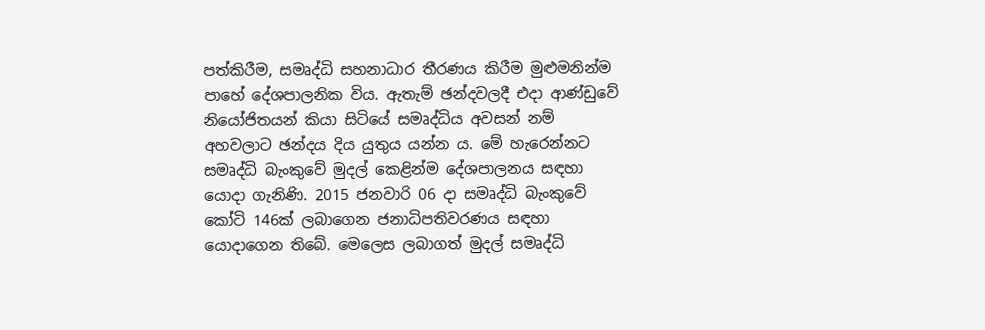පත්කිරීම, සමෘද්ධි සහනාධාර තීරණය කිරීම මුළුමනින්ම පාහේ දේශපාලනික විය. ඇතැම් ඡන්දවලදී එදා ආණ්ඩුවේ නියෝජිතයන් කියා සිටියේ සමෘද්ධිය අවසන් නම් අහවලාට ඡන්දය දිය යුතුය යන්න ය. මේ හැරෙන්නට සමෘද්ධි බැංකුවේ මුදල් කෙළින්ම දේශපාලනය සඳහා යොදා ගැනිණි. 2015 ජනවාරි 06 දා සමෘද්ධි බැංකුවේ කෝටි 146ක් ලබාගෙන ජනාධිපතිවරණය සඳහා යොදාගෙන තිබේ. මෙලෙස ලබාගත් මුදල් සමෘද්ධි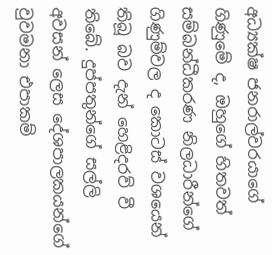අධ්‍යක්ෂ ජනරාල්වරයාගේ ගිණුමේ ද, ඔහුගේ හිතවත් සම්බන්ධීකරණ නිලධාරීන්ගේ ගිණුම්වල ද කොටස් වශයෙන් තිබූ බව දැන් හෙළිදරව් වී තිබේ. දුප්පතුන්ගේ සල්ලි අවසන් ලෙස දේශපාලකයන්ගේ වුවමනා එපාකම්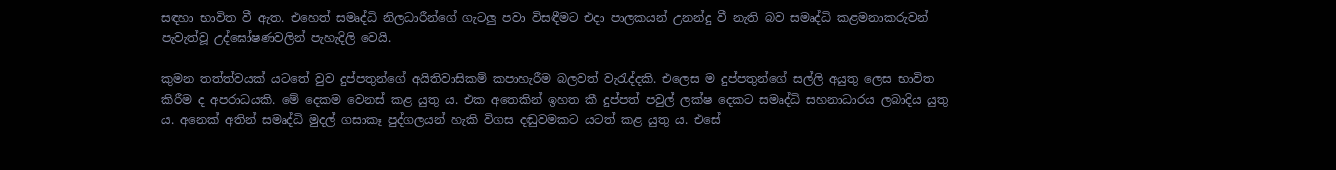සඳහා භාවිත වී ඇත. එහෙත් සමෘද්ධි නිලධාරීන්ගේ ගැටලු පවා විසඳීමට එදා පාලකයන් උනන්දු වී නැති බව සමෘද්ධි කළමනාකරුවන් පැවැත්වූ උද්ඝෝෂණවලින් පැහැදිලි වෙයි.

කුමන තත්ත්වයක් යටතේ වුව දුප්පතුන්ගේ අයිතිවාසිකම් කපාහැරීම බලවත් වැරැද්දකි. එලෙස ම දුප්පතුන්ගේ සල්ලි අයුතු ලෙස භාවිත කිරීම ද අපරාධයකි. මේ දෙකම වෙනස් කළ යුතු ය. එක අතෙකින් ඉහත කී දුප්පත් පවුල් ලක්ෂ දෙකට සමෘද්ධි සහනාධාරය ලබාදිය යුතු ය. අනෙක් අතින් සමෘද්ධි මුදල් ගසාකෑ පුද්ගලයන් හැකි විගස දඬුවමකට යටත් කළ යුතු ය. එසේ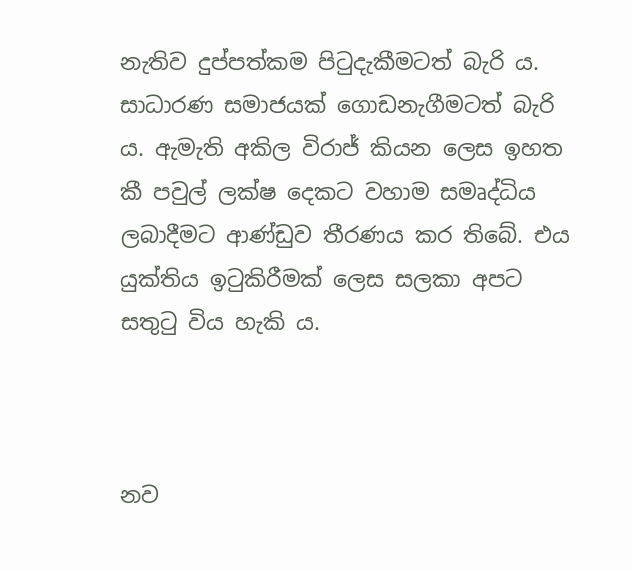නැතිව දුප්පත්කම පිටුදැකීමටත් බැරි ය. සාධාරණ සමාජයක් ගොඩනැගීමටත් බැරි ය. ඇමැති අකිල විරාජ් කියන ලෙස ඉහත කී පවුල් ලක්ෂ දෙකට වහාම සමෘද්ධිය ලබාදීමට ආණ්ඩුව තීරණය කර තිබේ. එය යුක්තිය ඉටුකිරීමක් ලෙස සලකා අපට සතුටු විය හැකි ය.



නව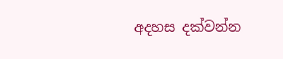අදහස දක්වන්න